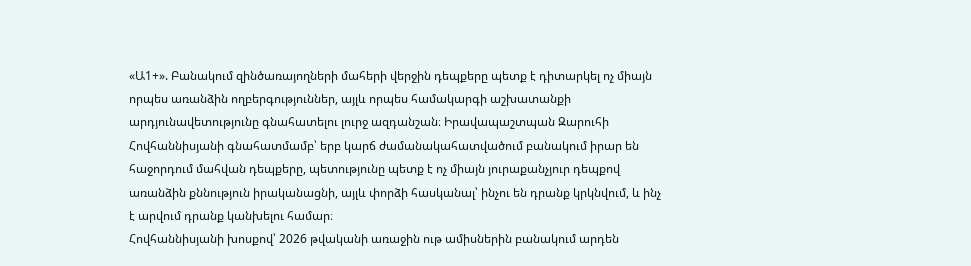«Ա1+». Բանակում զինծառայողների մահերի վերջին դեպքերը պետք է դիտարկել ոչ միայն որպես առանձին ողբերգություններ, այլև որպես համակարգի աշխատանքի արդյունավետությունը գնահատելու լուրջ ազդանշան։ Իրավապաշտպան Զարուհի Հովհաննիսյանի գնահատմամբ՝ երբ կարճ ժամանակահատվածում բանակում իրար են հաջորդում մահվան դեպքերը, պետությունը պետք է ոչ միայն յուրաքանչյուր դեպքով առանձին քննություն իրականացնի, այլև փորձի հասկանալ՝ ինչու են դրանք կրկնվում, և ինչ է արվում դրանք կանխելու համար։
Հովհաննիսյանի խոսքով՝ 2026 թվականի առաջին ութ ամիսներին բանակում արդեն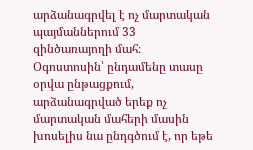արձանագրվել է ոչ մարտական պայմաններում 33 զինծառայողի մահ։ Օգոստոսին՝ ընդամենը տասը օրվա ընթացքում, արձանագրված երեք ոչ մարտական մահերի մասին խոսելիս նա ընդգծում է, որ եթե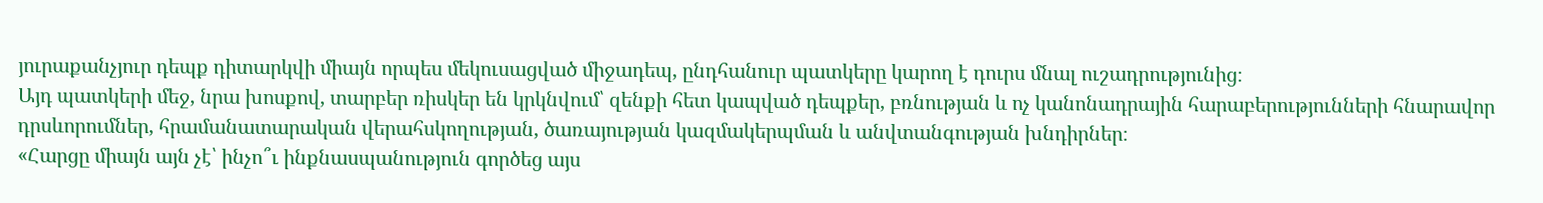յուրաքանչյուր դեպք դիտարկվի միայն որպես մեկուսացված միջադեպ, ընդհանուր պատկերը կարող է դուրս մնալ ուշադրությունից։
Այդ պատկերի մեջ, նրա խոսքով, տարբեր ռիսկեր են կրկնվում՝ զենքի հետ կապված դեպքեր, բռնության և ոչ կանոնադրային հարաբերությունների հնարավոր դրսևորումներ, հրամանատարական վերահսկողության, ծառայության կազմակերպման և անվտանգության խնդիրներ։
«Հարցը միայն այն չէ՝ ինչո՞ւ ինքնասպանություն գործեց այս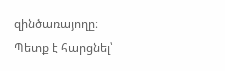զինծառայողը։ Պետք է հարցնել՝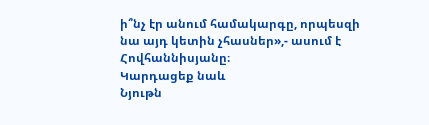ի՞նչ էր անում համակարգը, որպեսզի նա այդ կետին չհասներ»,- ասում է Հովհաննիսյանը։
Կարդացեք նաև
Նյութն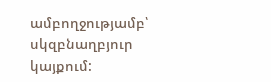ամբողջությամբ՝ սկզբնաղբյուր կայքում: